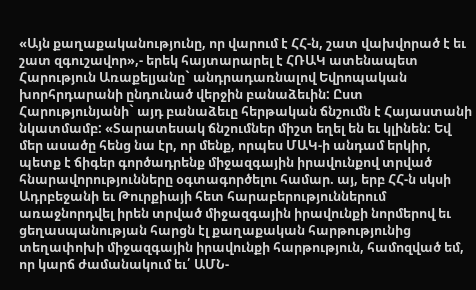«Այն քաղաքականությունը, որ վարում է ՀՀ-ն, շատ վախվորած է եւ շատ զգուշավոր»,- երեկ հայտարարել է ՀՌԱԿ ատենապետ Հարություն Առաքելյանը` անդրադառնալով Եվրոպական խորհրդարանի ընդունած վերջին բանաձեւին: Ըստ Հարությունյանի` այդ բանաձեւը հերթական ճնշումն է Հայաստանի նկատմամբ: «Տարատեսակ ճնշումներ միշտ եղել են եւ կլինեն: Եվ մեր ասածը հենց նա էր, որ մենք, որպես ՄԱԿ-ի անդամ երկիր, պետք է ճիգեր գործադրենք միջազգային իրավունքով տրված հնարավորությունները օգտագործելու համար. այ, երբ ՀՀ-ն սկսի Ադրբեջանի եւ Թուրքիայի հետ հարաբերություններում առաջնորդվել իրեն տրված միջազգային իրավունքի նորմերով եւ ցեղասպանության հարցն էլ քաղաքական հարթությունից տեղափոխի միջազգային իրավունքի հարթություն, համոզված եմ, որ կարճ ժամանակում եւ՛ ԱՄՆ-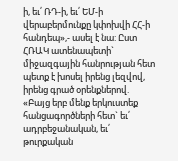ի, եւ՛ ՌԴ-ի, եւ՛ ԵՄ-ի վերաբերմունքը կփոխվի ՀՀ-ի հանդեպ»,- ասել է նա: Ըստ ՀՌԱԿ ատենապետի` միջազգային հանրության հետ պետք է խոսել իրենց լեզվով, իրենց գրած օրենքներով. «Բայց երբ մենք երկուստեք հանցագործների հետ` եւ՛ ադրբեջանական, եւ՛ թուրքական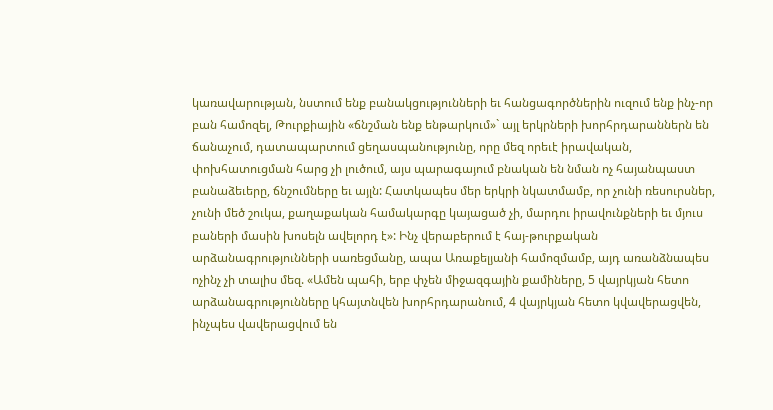կառավարության, նստում ենք բանակցությունների եւ հանցագործներին ուզում ենք ինչ-որ բան համոզել, Թուրքիային «ճնշման ենք ենթարկում»` այլ երկրների խորհրդարաններն են ճանաչում, դատապարտում ցեղասպանությունը, որը մեզ որեւէ իրավական, փոխհատուցման հարց չի լուծում, այս պարագայում բնական են նման ոչ հայանպաստ բանաձեւերը, ճնշումները եւ այլն: Հատկապես մեր երկրի նկատմամբ, որ չունի ռեսուրսներ, չունի մեծ շուկա, քաղաքական համակարգը կայացած չի, մարդու իրավունքների եւ մյուս բաների մասին խոսելն ավելորդ է»: Ինչ վերաբերում է հայ-թուրքական արձանագրությունների սառեցմանը, ապա Առաքելյանի համոզմամբ, այդ առանձնապես ոչինչ չի տալիս մեզ. «Ամեն պահի, երբ փչեն միջազգային քամիները, 5 վայրկյան հետո արձանագրությունները կհայտնվեն խորհրդարանում, 4 վայրկյան հետո կվավերացվեն, ինչպես վավերացվում են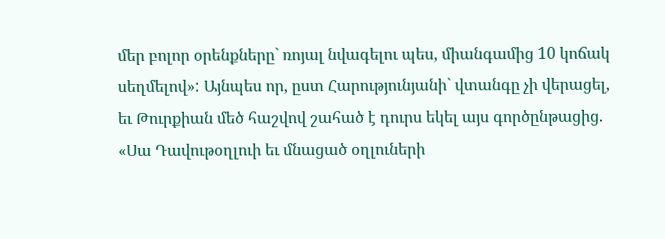մեր բոլոր օրենքները` ռոյալ նվագելու պես, միանգամից 10 կոճակ սեղմելով»: Այնպես որ, ըստ Հարությունյանի` վտանգը չի վերացել, եւ Թուրքիան մեծ հաշվով շահած է դուրս եկել այս գործընթացից. «Սա Դավութօղլուի եւ մնացած օղլուների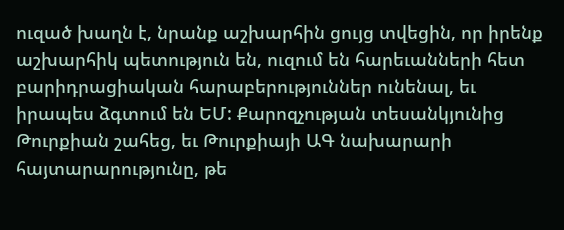ուզած խաղն է, նրանք աշխարհին ցույց տվեցին, որ իրենք աշխարհիկ պետություն են, ուզում են հարեւանների հետ բարիդրացիական հարաբերություններ ունենալ, եւ իրապես ձգտում են ԵՄ: Քարոզչության տեսանկյունից Թուրքիան շահեց, եւ Թուրքիայի ԱԳ նախարարի հայտարարությունը, թե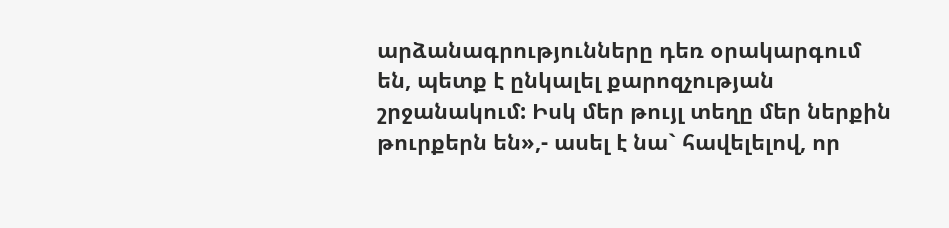արձանագրությունները դեռ օրակարգում են, պետք է ընկալել քարոզչության շրջանակում: Իսկ մեր թույլ տեղը մեր ներքին թուրքերն են»,- ասել է նա` հավելելով, որ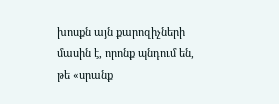խոսքն այն քարոզիչների մասին է, որոնք պնդում են, թե «սրանք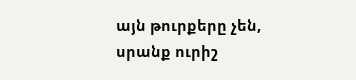այն թուրքերը չեն, սրանք ուրիշ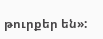թուրքեր են»: